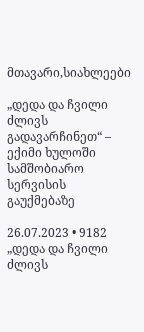მთავარი,სიახლეები

„დედა და ჩვილი ძლივს გადავარჩინეთ“ – ექიმი ხულოში სამშობიარო სერვისის გაუქმებაზე

26.07.2023 • 9182
„დედა და ჩვილი ძლივს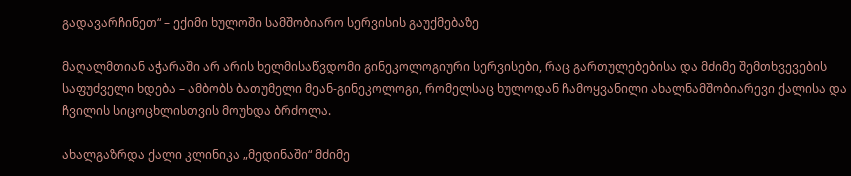გადავარჩინეთ“ – ექიმი ხულოში სამშობიარო სერვისის გაუქმებაზე

მაღალმთიან აჭარაში არ არის ხელმისაწვდომი გინეკოლოგიური სერვისები, რაც გართულებებისა და მძიმე შემთხვევების საფუძველი ხდება – ამბობს ბათუმელი მეან-გინეკოლოგი, რომელსაც ხულოდან ჩამოყვანილი ახალნამშობიარევი ქალისა და ჩვილის სიცოცხლისთვის მოუხდა ბრძოლა.

ახალგაზრდა ქალი კლინიკა „მედინაში“ მძიმე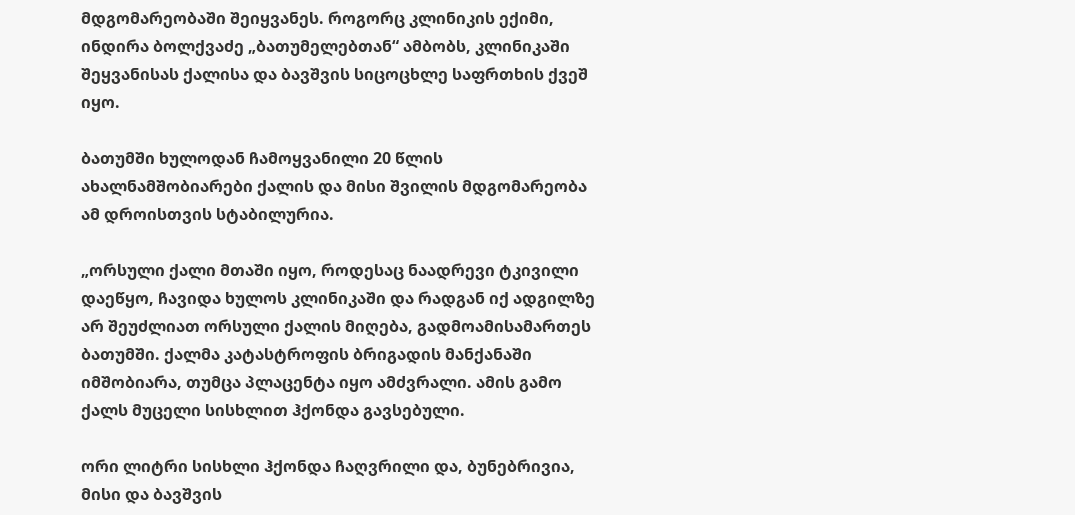მდგომარეობაში შეიყვანეს. როგორც კლინიკის ექიმი, ინდირა ბოლქვაძე „ბათუმელებთან“ ამბობს, კლინიკაში შეყვანისას ქალისა და ბავშვის სიცოცხლე საფრთხის ქვეშ იყო.

ბათუმში ხულოდან ჩამოყვანილი 20 წლის ახალნამშობიარები ქალის და მისი შვილის მდგომარეობა ამ დროისთვის სტაბილურია.

„ორსული ქალი მთაში იყო, როდესაც ნაადრევი ტკივილი დაეწყო, ჩავიდა ხულოს კლინიკაში და რადგან იქ ადგილზე არ შეუძლიათ ორსული ქალის მიღება, გადმოამისამართეს ბათუმში. ქალმა კატასტროფის ბრიგადის მანქანაში იმშობიარა, თუმცა პლაცენტა იყო ამძვრალი. ამის გამო ქალს მუცელი სისხლით ჰქონდა გავსებული.

ორი ლიტრი სისხლი ჰქონდა ჩაღვრილი და, ბუნებრივია, მისი და ბავშვის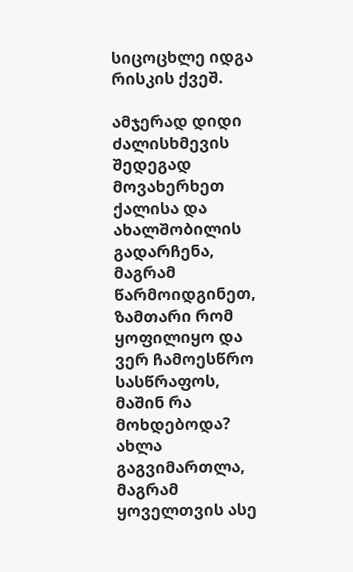სიცოცხლე იდგა რისკის ქვეშ.

ამჯერად დიდი ძალისხმევის შედეგად მოვახერხეთ ქალისა და ახალშობილის გადარჩენა, მაგრამ წარმოიდგინეთ, ზამთარი რომ ყოფილიყო და ვერ ჩამოესწრო სასწრაფოს, მაშინ რა მოხდებოდა? ახლა გაგვიმართლა, მაგრამ ყოველთვის ასე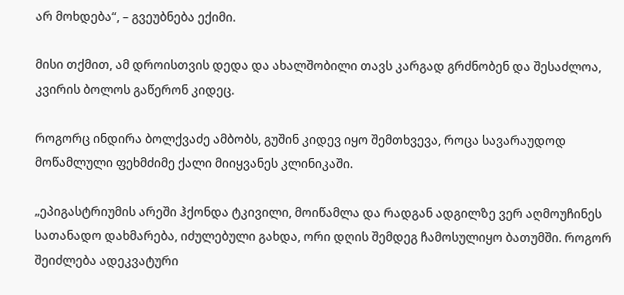არ მოხდება“, – გვეუბნება ექიმი.

მისი თქმით, ამ დროისთვის დედა და ახალშობილი თავს კარგად გრძნობენ და შესაძლოა, კვირის ბოლოს გაწერონ კიდეც.

როგორც ინდირა ბოლქვაძე ამბობს, გუშინ კიდევ იყო შემთხვევა, როცა სავარაუდოდ მოწამლული ფეხმძიმე ქალი მიიყვანეს კლინიკაში.

„ეპიგასტრიუმის არეში ჰქონდა ტკივილი, მოიწამლა და რადგან ადგილზე ვერ აღმოუჩინეს სათანადო დახმარება, იძულებული გახდა, ორი დღის შემდეგ ჩამოსულიყო ბათუმში. როგორ შეიძლება ადეკვატური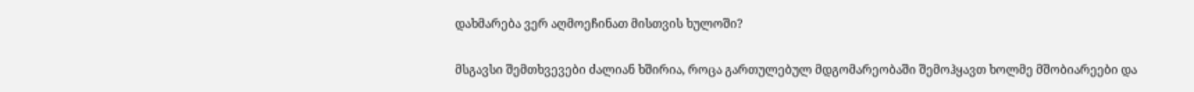დახმარება ვერ აღმოეჩინათ მისთვის ხულოში?

მსგავსი შემთხვევები ძალიან ხშირია, როცა გართულებულ მდგომარეობაში შემოჰყავთ ხოლმე მშობიარეები და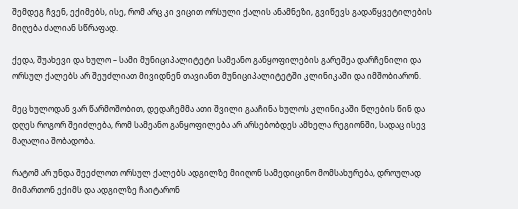შემდეგ ჩვენ, ექიმებს, ისე, რომ არც კი ვიცით ორსული ქალის ანამნეზი, გვიწევს გადაწყვეტილების მიღება ძალიან სწრაფად.

ქედა, შუახევი და ხულო – სამი მუნიციპალიტეტი სამეანო განყოფილების გარეშეა დარჩენილი და ორსულ ქალებს არ შეუძლიათ მივიდნენ თავიანთ მუნიციპალიტეტში კლინიკაში და იმშობიარონ.

მეც ხულოდან ვარ წარმოშობით, დედაჩემმა ათი შვილი გააჩინა ხულოს კლინიკაში წლების წინ და დღეს როგორ შეიძლება, რომ სამეანო განყოფილება არ არსებობდეს ამხელა რეგიონში, სადაც ისევ მაღალია შობადობა.

რატომ არ უნდა შეეძლოთ ორსულ ქალებს ადგილზე მიიღონ სამედიცინო მომსახურება, დროულად მიმართონ ექიმს და ადგილზე ჩაიტარონ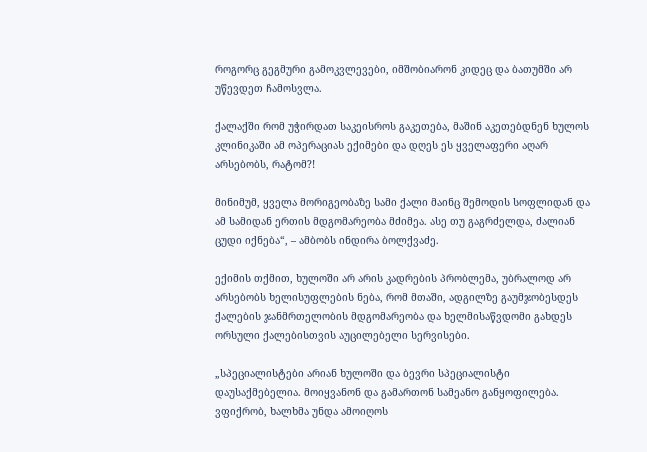როგორც გეგმური გამოკვლევები, იმშობიარონ კიდეც და ბათუმში არ უწევდეთ ჩამოსვლა.

ქალაქში რომ უჭირდათ საკეისროს გაკეთება, მაშინ აკეთებდნენ ხულოს კლინიკაში ამ ოპერაციას ექიმები და დღეს ეს ყველაფერი აღარ არსებობს, რატომ?!

მინიმუმ, ყველა მორიგეობაზე სამი ქალი მაინც შემოდის სოფლიდან და ამ სამიდან ერთის მდგომარეობა მძიმეა. ასე თუ გაგრძელდა, ძალიან ცუდი იქნება“, – ამბობს ინდირა ბოლქვაძე.

ექიმის თქმით, ხულოში არ არის კადრების პრობლემა, უბრალოდ არ არსებობს ხელისუფლების ნება, რომ მთაში, ადგილზე გაუმჯობესდეს ქალების ჯანმრთელობის მდგომარეობა და ხელმისაწვდომი გახდეს ორსული ქალებისთვის აუცილებელი სერვისები.

„სპეციალისტები არიან ხულოში და ბევრი სპეციალისტი დაუსაქმებელია. მოიყვანონ და გამართონ სამეანო განყოფილება. ვფიქრობ, ხალხმა უნდა ამოიღოს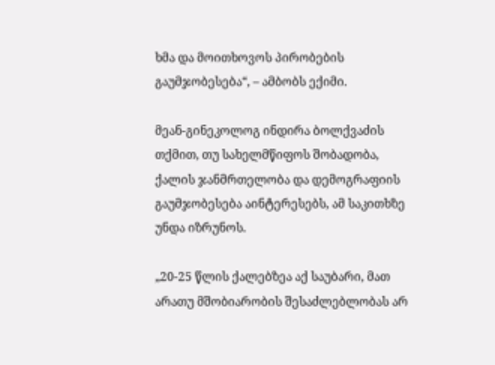ხმა და მოითხოვოს პირობების გაუმჯობესება“, – ამბობს ექიმი.

მეან-გინეკოლოგ ინდირა ბოლქვაძის თქმით, თუ სახელმწიფოს შობადობა, ქალის ჯანმრთელობა და დემოგრაფიის გაუმჯობესება აინტერესებს, ამ საკითხზე უნდა იზრუნოს.

„20-25 წლის ქალებზეა აქ საუბარი, მათ არათუ მშობიარობის შესაძლებლობას არ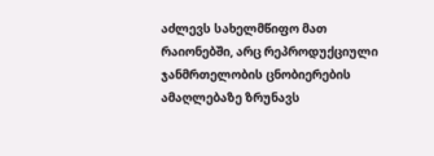აძლევს სახელმწიფო მათ რაიონებში, არც რეპროდუქციული ჯანმრთელობის ცნობიერების ამაღლებაზე ზრუნავს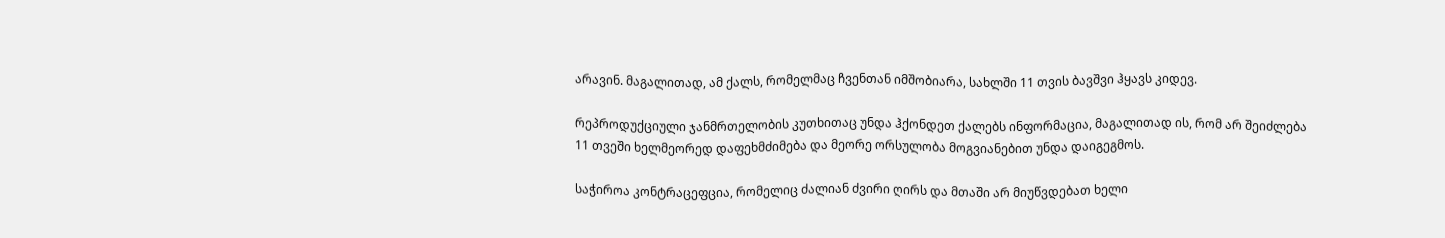არავინ. მაგალითად, ამ ქალს, რომელმაც ჩვენთან იმშობიარა, სახლში 11 თვის ბავშვი ჰყავს კიდევ.

რეპროდუქციული ჯანმრთელობის კუთხითაც უნდა ჰქონდეთ ქალებს ინფორმაცია, მაგალითად ის, რომ არ შეიძლება 11 თვეში ხელმეორედ დაფეხმძიმება და მეორე ორსულობა მოგვიანებით უნდა დაიგეგმოს.

საჭიროა კონტრაცეფცია, რომელიც ძალიან ძვირი ღირს და მთაში არ მიუწვდებათ ხელი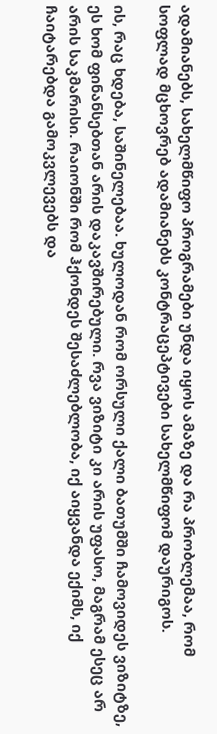ადამიანებს, სახელმწიფო პროგრამები უნდა იყოს ამაზე და რა პრობლემაა, რომ სოფლად მცხოვრებ ადამიანებს კონტრაცეპტივები სახელმწიფომ დაურიგოს.

ის, რაც ხდება, საშინელებაა. ხულოდან რომ ორსული ქალი ბათუმში ჩამოვიდეს ვიზიტზე, ეს ხომ ფინანსებთან არის დაკავშირებული. რვა ვიზიტი კი არის უფასო, მაგრამ ესეც არ არის საკმარისი. რაიონში რომ ჰქონდეს შესაძლებლობა, იქ აიყვანდა ექიმს, იქ ჩაიტარებდა გამოკვლევებს და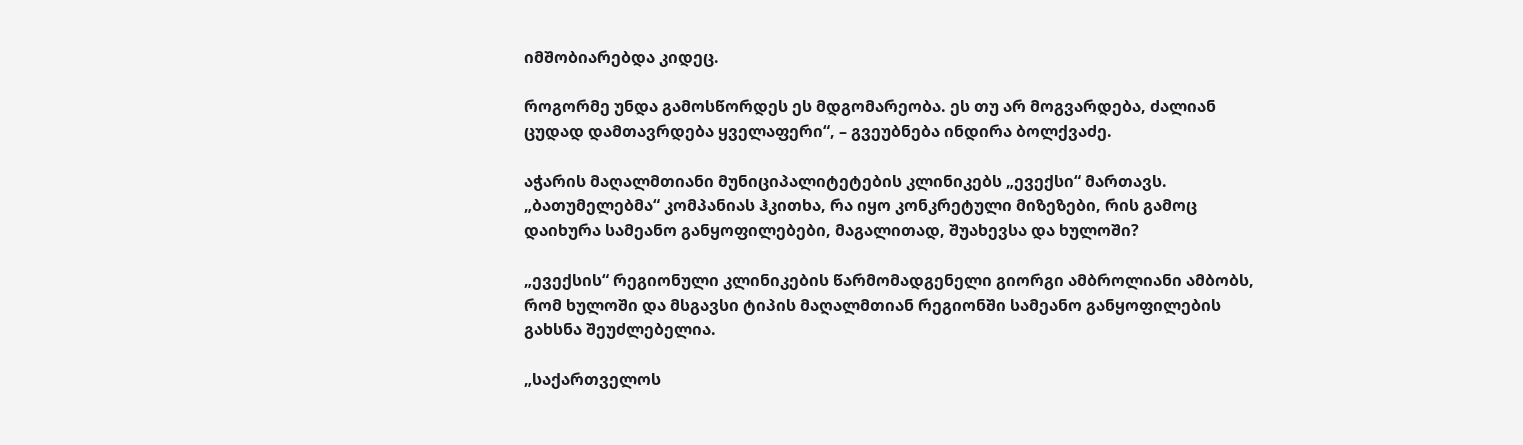იმშობიარებდა კიდეც.

როგორმე უნდა გამოსწორდეს ეს მდგომარეობა. ეს თუ არ მოგვარდება, ძალიან ცუდად დამთავრდება ყველაფერი“, – გვეუბნება ინდირა ბოლქვაძე.

აჭარის მაღალმთიანი მუნიციპალიტეტების კლინიკებს „ევექსი“ მართავს. „ბათუმელებმა“ კომპანიას ჰკითხა, რა იყო კონკრეტული მიზეზები, რის გამოც დაიხურა სამეანო განყოფილებები, მაგალითად, შუახევსა და ხულოში?

„ევექსის“ რეგიონული კლინიკების წარმომადგენელი გიორგი ამბროლიანი ამბობს, რომ ხულოში და მსგავსი ტიპის მაღალმთიან რეგიონში სამეანო განყოფილების გახსნა შეუძლებელია.

„საქართველოს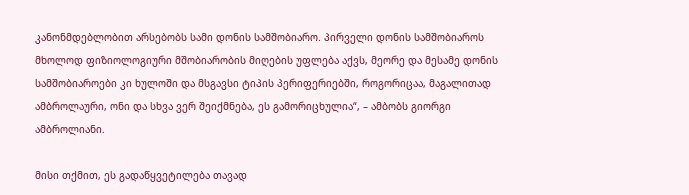კანონმდებლობით არსებობს სამი დონის სამშობიარო. პირველი დონის სამშობიაროს მხოლოდ ფიზიოლოგიური მშობიარობის მიღების უფლება აქვს, მეორე და მესამე დონის სამშობიაროები კი ხულოში და მსგავსი ტიპის პერიფერიებში, როგორიცაა, მაგალითად ამბროლაური, ონი და სხვა ვერ შეიქმნება, ეს გამორიცხულია“, – ამბობს გიორგი ამბროლიანი.

მისი თქმით, ეს გადაწყვეტილება თავად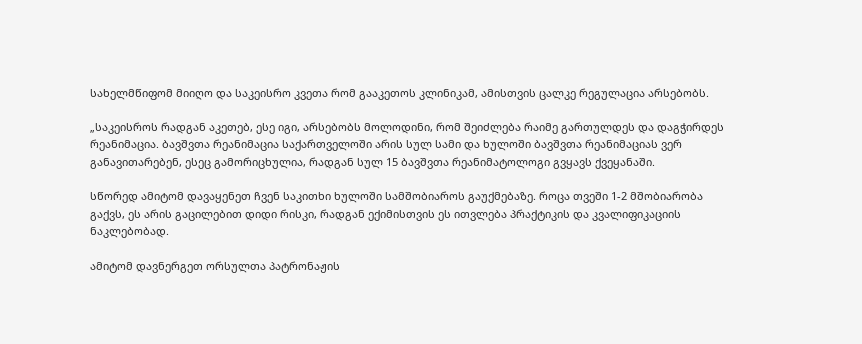სახელმწიფომ მიიღო და საკეისრო კვეთა რომ გააკეთოს კლინიკამ, ამისთვის ცალკე რეგულაცია არსებობს.

„საკეისროს რადგან აკეთებ, ესე იგი, არსებობს მოლოდინი, რომ შეიძლება რაიმე გართულდეს და დაგჭირდეს რეანიმაცია. ბავშვთა რეანიმაცია საქართველოში არის სულ სამი და ხულოში ბავშვთა რეანიმაციას ვერ განავითარებენ, ესეც გამორიცხულია, რადგან სულ 15 ბავშვთა რეანიმატოლოგი გვყავს ქვეყანაში.

სწორედ ამიტომ დავაყენეთ ჩვენ საკითხი ხულოში სამშობიაროს გაუქმებაზე. როცა თვეში 1-2 მშობიარობა გაქვს, ეს არის გაცილებით დიდი რისკი, რადგან ექიმისთვის ეს ითვლება პრაქტიკის და კვალიფიკაციის ნაკლებობად.

ამიტომ დავნერგეთ ორსულთა პატრონაჟის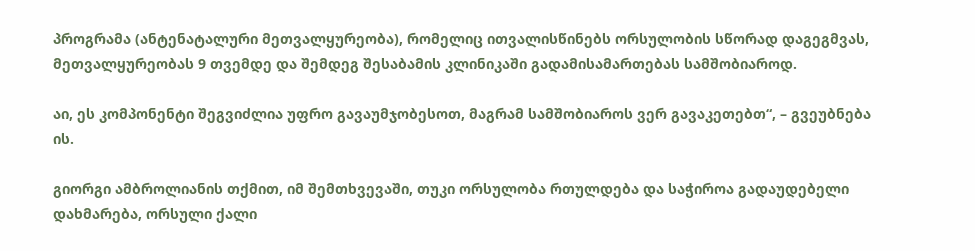პროგრამა (ანტენატალური მეთვალყურეობა), რომელიც ითვალისწინებს ორსულობის სწორად დაგეგმვას, მეთვალყურეობას 9 თვემდე და შემდეგ შესაბამის კლინიკაში გადამისამართებას სამშობიაროდ.

აი, ეს კომპონენტი შეგვიძლია უფრო გავაუმჯობესოთ, მაგრამ სამშობიაროს ვერ გავაკეთებთ“, – გვეუბნება ის.

გიორგი ამბროლიანის თქმით, იმ შემთხვევაში, თუკი ორსულობა რთულდება და საჭიროა გადაუდებელი დახმარება, ორსული ქალი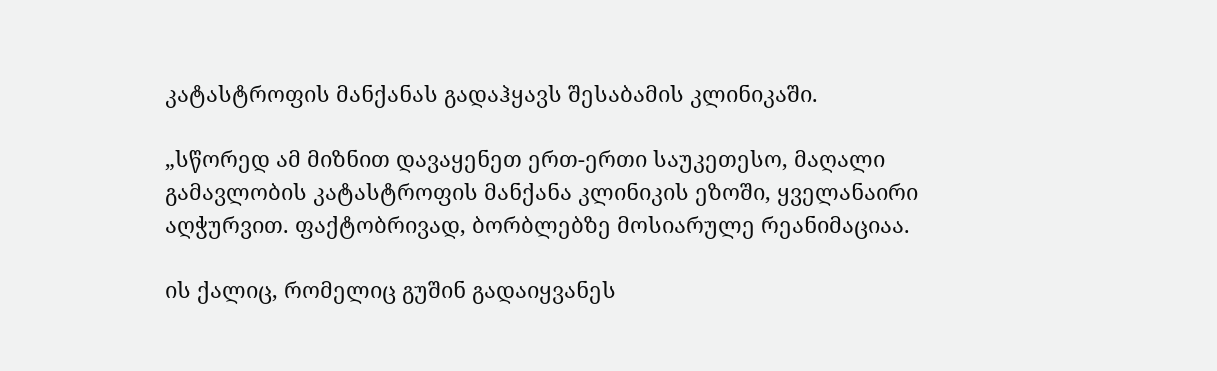კატასტროფის მანქანას გადაჰყავს შესაბამის კლინიკაში.

„სწორედ ამ მიზნით დავაყენეთ ერთ-ერთი საუკეთესო, მაღალი გამავლობის კატასტროფის მანქანა კლინიკის ეზოში, ყველანაირი აღჭურვით. ფაქტობრივად, ბორბლებზე მოსიარულე რეანიმაციაა.

ის ქალიც, რომელიც გუშინ გადაიყვანეს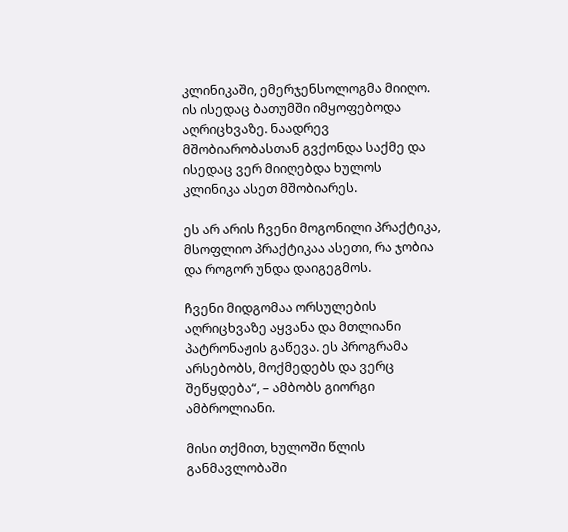კლინიკაში, ემერჯენსოლოგმა მიიღო. ის ისედაც ბათუმში იმყოფებოდა აღრიცხვაზე. ნაადრევ მშობიარობასთან გვქონდა საქმე და ისედაც ვერ მიიღებდა ხულოს კლინიკა ასეთ მშობიარეს.

ეს არ არის ჩვენი მოგონილი პრაქტიკა, მსოფლიო პრაქტიკაა ასეთი, რა ჯობია და როგორ უნდა დაიგეგმოს.

ჩვენი მიდგომაა ორსულების აღრიცხვაზე აყვანა და მთლიანი პატრონაჟის გაწევა. ეს პროგრამა არსებობს, მოქმედებს და ვერც შეწყდება“, – ამბობს გიორგი ამბროლიანი.

მისი თქმით, ხულოში წლის განმავლობაში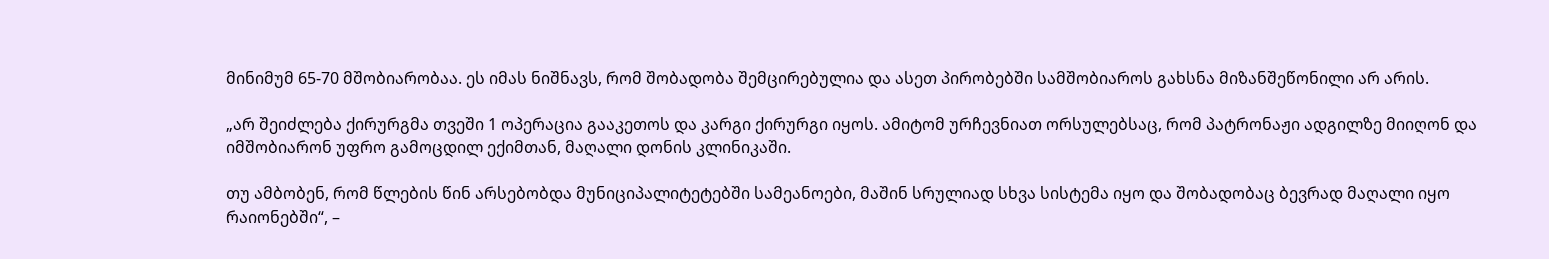მინიმუმ 65-70 მშობიარობაა. ეს იმას ნიშნავს, რომ შობადობა შემცირებულია და ასეთ პირობებში სამშობიაროს გახსნა მიზანშეწონილი არ არის.

„არ შეიძლება ქირურგმა თვეში 1 ოპერაცია გააკეთოს და კარგი ქირურგი იყოს. ამიტომ ურჩევნიათ ორსულებსაც, რომ პატრონაჟი ადგილზე მიიღონ და იმშობიარონ უფრო გამოცდილ ექიმთან, მაღალი დონის კლინიკაში.

თუ ამბობენ, რომ წლების წინ არსებობდა მუნიციპალიტეტებში სამეანოები, მაშინ სრულიად სხვა სისტემა იყო და შობადობაც ბევრად მაღალი იყო რაიონებში“, –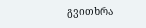გვითხრა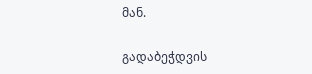მან.

გადაბეჭდვის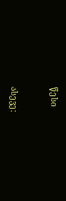წესი


ასევე: